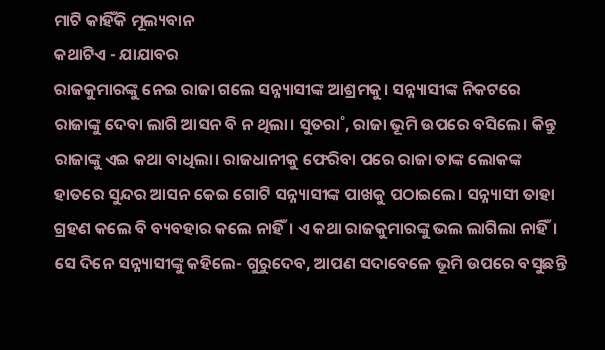ମାଟି କାହିଁକି ମୂଲ୍ୟବାନ
କଥାଟିଏ - ଯାଯାବର
ରାଜକୁମାରଙ୍କୁ ନେଇ ରାଜା ଗଲେ ସନ୍ନ୍ୟାସୀଙ୍କ ଆଶ୍ରମକୁ। ସନ୍ନ୍ୟାସୀଙ୍କ ନିକଟରେ ରାଜାଙ୍କୁ ଦେବା ଲାଗି ଆସନ ବି ନ ଥିଲା। ସୁତରା˚, ରାଜା ଭୂମି ଉପରେ ବସିଲେ। କିନ୍ତୁ ରାଜାଙ୍କୁ ଏଇ କଥା ବାଧିଲା। ରାଜଧାନୀକୁ ଫେରିବା ପରେ ରାଜା ତାଙ୍କ ଲୋକଙ୍କ ହାତରେ ସୁନ୍ଦର ଆସନ କେଇ ଗୋଟି ସନ୍ନ୍ୟାସୀଙ୍କ ପାଖକୁ ପଠାଇଲେ। ସନ୍ନ୍ୟାସୀ ତାହା ଗ୍ରହଣ କଲେ ବି ବ୍ୟବହାର କଲେ ନାହିଁ। ଏ କଥା ରାଜକୁମାରଙ୍କୁ ଭଲ ଲାଗିଲା ନାହିଁ। ସେ ଦିନେ ସନ୍ନ୍ୟାସୀଙ୍କୁ କହିଲେ- ଗୁରୁଦେବ, ଆପଣ ସଦାବେଳେ ଭୂମି ଉପରେ ବସୁଛନ୍ତି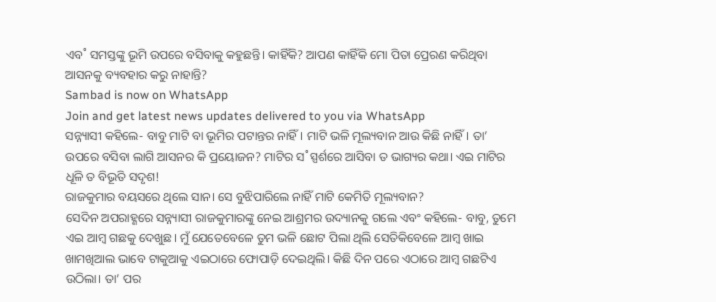ଏବ˚ ସମସ୍ତଙ୍କୁ ଭୂମି ଉପରେ ବସିବାକୁ କହୁଛନ୍ତି। କାହିଁକି? ଆପଣ କାହିଁକି ମୋ ପିତା ପ୍ରେରଣ କରିଥିବା ଆସନକୁ ବ୍ୟବହାର କରୁ ନାହାନ୍ତି?
Sambad is now on WhatsApp
Join and get latest news updates delivered to you via WhatsApp
ସନ୍ନ୍ୟାସୀ କହିଲେ- ବାବୁ ମାଟି ବା ଭୂମିର ପଟାନ୍ତର ନାହିଁ। ମାଟି ଭଳି ମୂଲ୍ୟବାନ ଆଉ କିଛି ନାହିଁ। ତା’ ଉପରେ ବସିବା ଲାଗି ଆସନର କି ପ୍ରୟୋଜନ? ମାଟିର ସ˚ସ୍ପର୍ଶରେ ଆସିବା ତ ଭାଗ୍ୟର କଥା। ଏଇ ମାଟିର ଧୂଳି ତ ବିଭୂତି ସଦୃଶ!
ରାଜକୁମାର ବୟସରେ ଥିଲେ ସାନ। ସେ ବୁଝିପାରିଲେ ନାହିଁ ମାଟି କେମିତି ମୂଲ୍ୟବାନ?
ସେଦିନ ଅପରାହ୍ଣରେ ସନ୍ନ୍ୟାସୀ ରାଜକୁମାରଙ୍କୁ ନେଇ ଆଶ୍ରମର ଉଦ୍ୟାନକୁ ଗଲେ ଏବଂ କହିଲେ- ବାବୁ, ତୁମେ ଏଇ ଆମ୍ବ ଗଛକୁ ଦେଖୁଛ। ମୁଁ ଯେତେବେଳେ ତୁମ ଭଳି ଛୋଟ ପିଲା ଥିଲି ସେତିକିବେଳେ ଆମ୍ବ ଖାଇ ଖାମଖିଆଲ ଭାବେ ଟାକୁଆକୁ ଏଇଠାରେ ଫୋପାଡ଼ି ଦେଇଥିଲି। କିଛି ଦିନ ପରେ ଏଠାରେ ଆମ୍ବ ଗଛଟିଏ ଉଠିଲା। ତା’ ପର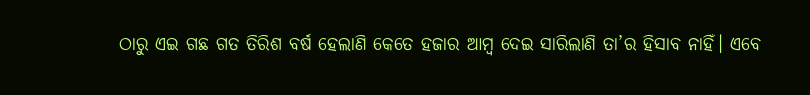ଠାରୁ ଏଇ ଗଛ ଗତ ତିରିଶ ବର୍ଷ ହେଲାଣି କେତେ ହଜାର ଆମ୍ବ ଦେଇ ସାରିଲାଣି ତା’ର ହିସାବ ନାହିଁ। ଏବେ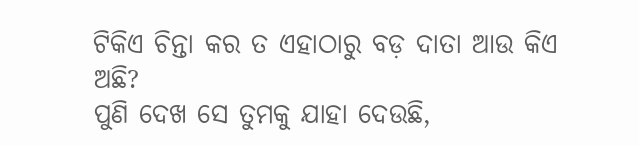ଟିକିଏ ଚିନ୍ତା କର ତ ଏହାଠାରୁ ବଡ଼ ଦାତା ଆଉ କିଏ ଅଛି?
ପୁଣି ଦେଖ ସେ ତୁମକୁ ଯାହା ଦେଉଛି,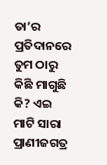ତା’ର ପ୍ରତିଦାନରେ ତୁମ ଠାରୁ କିଛି ମାଗୁଛି କି? ଏଇ ମାଟି ସାରା ପ୍ରାଣୀଜଗତ୍ର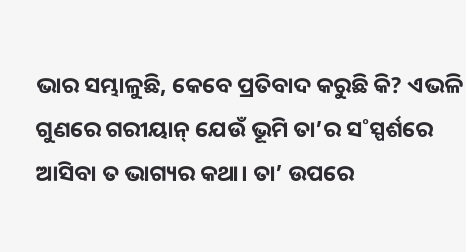ଭାର ସମ୍ଭାଳୁଛି, କେବେ ପ୍ରତିବାଦ କରୁଛି କି? ଏଭଳି ଗୁଣରେ ଗରୀୟାନ୍ ଯେଉଁ ଭୂମି ତା’ର ସ˚ସ୍ପର୍ଶରେ ଆସିବା ତ ଭାଗ୍ୟର କଥା। ତା’ ଉପରେ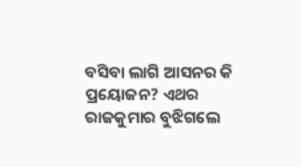ବସିବା ଲାଗି ଆସନର କି ପ୍ରୟୋଜନ? ଏଥର ରାଜକୁମାର ବୁଝିଗଲେ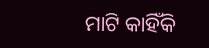ମାଟି କାହିଁକି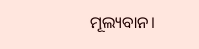ମୂଲ୍ୟବାନ।